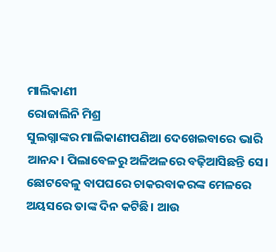ମାଲିକାଣୀ
ରୋଜାଲିନି ମିଶ୍ର
ସୁଲଗ୍ନାଙ୍କର ମାଲିକାଣୀପଣିଆ ଦେଖେଇବାରେ ଭାରି ଆନନ୍ଦ। ପିଲାବେଳରୁ ଅଳିଅଳରେ ବଢ଼ିଆସିଛନ୍ତି ସେ। ଛୋଟବେଳୁ ବାପଘରେ ଚାକରବାକରଙ୍କ ମେଳରେ ଅୟସରେ ତାଙ୍କ ଦିନ କଟିଛି। ଆଉ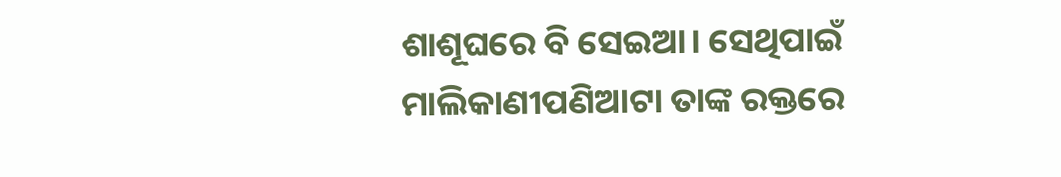ଶାଶୂଘରେ ବି ସେଇଆ। ସେଥିପାଇଁ ମାଲିକାଣୀପଣିଆଟା ତାଙ୍କ ରକ୍ତରେ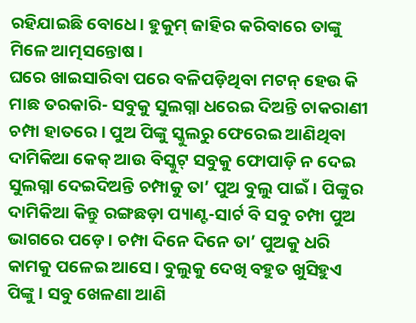ରହିଯାଇଛି ବୋଧେ। ହୁକୁମ୍ ଜାହିର କରିବାରେ ତାଙ୍କୁ ମିଳେ ଆତ୍ମସନ୍ତୋଷ।
ଘରେ ଖାଇସାରିବା ପରେ ବଳିପଡ଼ିଥିବା ମଟନ୍ ହେଉ କି ମାଛ ତରକାରି- ସବୁକୁ ସୁଲଗ୍ନା ଧରେଇ ଦିଅନ୍ତି ଚାକରାଣୀ ଚମ୍ପା ହାତରେ। ପୁଅ ପିଙ୍କୁ ସ୍କୁଲରୁ ଫେରେଇ ଆଣିଥିବା ଦାମିକିଆ କେକ୍ ଆଉ ବିସ୍କୁଟ୍ ସବୁକୁ ଫୋପାଡ଼ି ନ ଦେଇ ସୁଲଗ୍ନା ଦେଇଦିଅନ୍ତି ଚମ୍ପାକୁ ତା’ ପୁଅ ବୁଲୁ ପାଇଁ। ପିଙ୍କୁର ଦାମିକିଆ କିନ୍ତୁ ରଙ୍ଗଛଡ଼ା ପ୍ୟାଣ୍ଟ-ସାର୍ଟ ବି ସବୁ ଚମ୍ପା ପୁଅ ଭାଗରେ ପଡ଼େ। ଚମ୍ପା ଦିନେ ଦିନେ ତା’ ପୁଅକୁ ଧରି କାମକୁ ପଳେଇ ଆସେ। ବୁଲୁକୁ ଦେଖି ବହୁତ ଖୁସିହୁଏ ପିଙ୍କୁ। ସବୁ ଖେଳଣା ଆଣି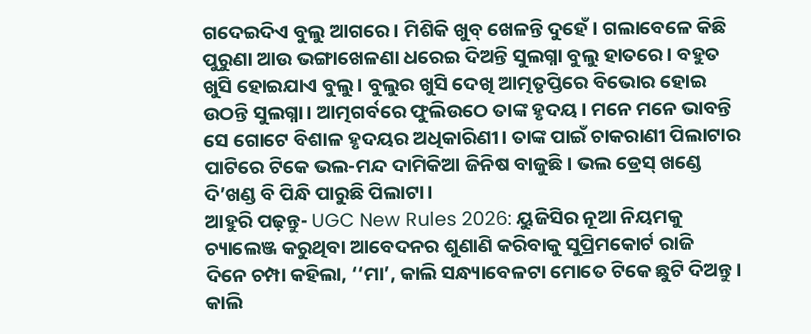ଗଦେଇଦିଏ ବୁଲୁ ଆଗରେ। ମିଶିକି ଖୁବ୍ ଖେଳନ୍ତି ଦୁହେଁ। ଗଲାବେଳେ କିଛି ପୁରୁଣା ଆଉ ଭଙ୍ଗାଖେଳଣା ଧରେଇ ଦିଅନ୍ତି ସୁଲଗ୍ନା ବୁଲୁ ହାତରେ। ବହୁତ ଖୁସି ହୋଇଯାଏ ବୁଲୁ। ବୁଲୁର ଖୁସି ଦେଖି ଆତ୍ମତୃପ୍ତିରେ ବିଭୋର ହୋଇ ଉଠନ୍ତି ସୁଲଗ୍ନା। ଆତ୍ମଗର୍ବରେ ଫୁଲିଉଠେ ତାଙ୍କ ହୃଦୟ। ମନେ ମନେ ଭାବନ୍ତି ସେ ଗୋଟେ ବିଶାଳ ହୃଦୟର ଅଧିକାରିଣୀ। ତାଙ୍କ ପାଇଁ ଚାକରାଣୀ ପିଲାଟାର ପାଟିରେ ଟିକେ ଭଲ-ମନ୍ଦ ଦାମିକିଆ ଜିନିଷ ବାଜୁଛି। ଭଲ ଡ୍ରେସ୍ ଖଣ୍ଡେ ଦି’ଖଣ୍ଡ ବି ପିନ୍ଧି ପାରୁଛି ପିଲାଟା।
ଆହୁରି ପଢ଼ନ୍ତୁ- UGC New Rules 2026: ୟୁଜିସିର ନୂଆ ନିୟମକୁ ଚ୍ୟାଲେଞ୍ଜ କରୁଥିବା ଆବେଦନର ଶୁଣାଣି କରିବାକୁ ସୁପ୍ରିମକୋର୍ଟ ରାଜି
ଦିନେ ଚମ୍ପା କହିଲା, ‘‘ମା’, କାଲି ସନ୍ଧ୍ୟାବେଳଟା ମୋତେ ଟିକେ ଛୁଟି ଦିଅନ୍ତୁ। କାଲି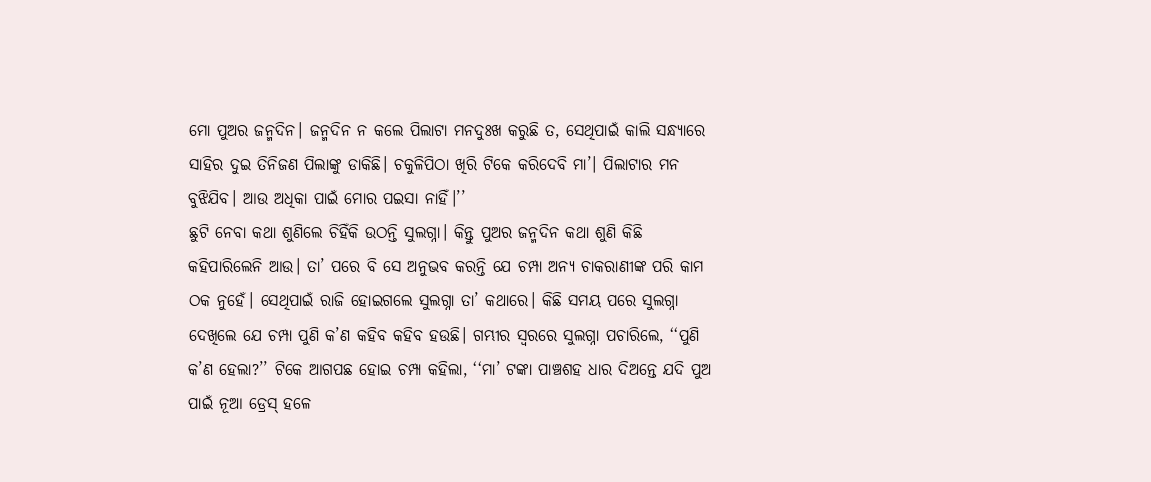ମୋ ପୁଅର ଜନ୍ମଦିନ। ଜନ୍ମଦିନ ନ କଲେ ପିଲାଟା ମନଦୁଃଖ କରୁଛି ତ, ସେଥିପାଇଁ କାଲି ସନ୍ଧ୍ୟାରେ ସାହିର ଦୁଇ ତିନିଜଣ ପିଲାଙ୍କୁ ଡାକିଛି। ଚକୁଳିପିଠା ଖିରି ଟିକେ କରିଦେବି ମା’। ପିଲାଟାର ମନ ବୁଝିଯିବ। ଆଉ ଅଧିକା ପାଇଁ ମୋର ପଇସା ନାହିଁ।’’
ଛୁଟି ନେବା କଥା ଶୁଣିଲେ ଚିହିଁକି ଉଠନ୍ତି ସୁଲଗ୍ନା। କିନ୍ତୁ ପୁଅର ଜନ୍ମଦିନ କଥା ଶୁଣି କିଛି କହିପାରିଲେନି ଆଉ। ତା’ ପରେ ବି ସେ ଅନୁଭବ କରନ୍ତି ଯେ ଚମ୍ପା ଅନ୍ୟ ଚାକରାଣୀଙ୍କ ପରି କାମ ଠକ ନୁହେଁ। ସେଥିପାଇଁ ରାଜି ହୋଇଗଲେ ସୁଲଗ୍ନା ତା’ କଥାରେ। କିଛି ସମୟ ପରେ ସୁଲଗ୍ନା ଦେଖିଲେ ଯେ ଚମ୍ପା ପୁଣି କ’ଣ କହିବ କହିବ ହଉଛି। ଗମ୍ଭୀର ସ୍ୱରରେ ସୁଲଗ୍ନା ପଚାରିଲେ, ‘‘ପୁଣି କ’ଣ ହେଲା?’’ ଟିକେ ଆଗପଛ ହୋଇ ଚମ୍ପା କହିଲା, ‘‘ମା’ ଟଙ୍କା ପାଞ୍ଚଶହ ଧାର ଦିଅନ୍ତେ ଯଦି ପୁଅ ପାଇଁ ନୂଆ ଡ୍ରେସ୍ ହଳେ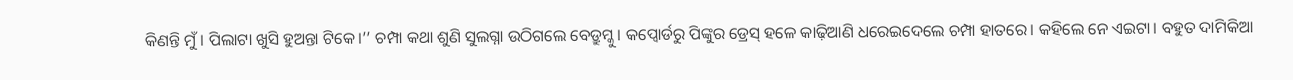କିଣନ୍ତି ମୁଁ। ପିଲାଟା ଖୁସି ହୁଅନ୍ତା ଟିକେ।’’ ଚମ୍ପା କଥା ଶୁଣି ସୁଲଗ୍ନା ଉଠିଗଲେ ବେଡ୍ରୁମ୍କୁ। କପ୍ବୋର୍ଡରୁ ପିଙ୍କୁର ଡ୍ରେସ୍ ହଳେ କାଢ଼ିଆଣି ଧରେଇଦେଲେ ଚମ୍ପା ହାତରେ। କହିଲେ ନେ ଏଇଟା। ବହୁତ ଦାମିକିଆ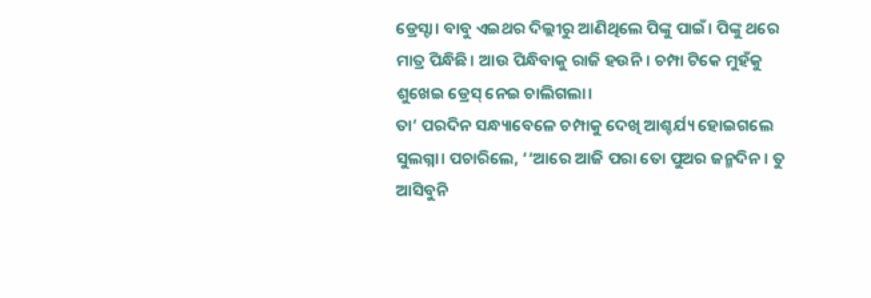ଡ୍ରେସ୍ଟା। ବାବୁ ଏଇଥର ଦିଲ୍ଲୀରୁ ଆଣିଥିଲେ ପିଙ୍କୁ ପାଇଁ। ପିଙ୍କୁ ଥରେ ମାତ୍ର ପିନ୍ଧିଛି। ଆଉ ପିନ୍ଧିବାକୁ ରାଜି ହଉନି। ଚମ୍ପା ଟିକେ ମୁହଁକୁ ଶୁଖେଇ ଡ୍ରେସ୍ ନେଇ ଚାଲିଗଲା।
ତା’ ପରଦିନ ସନ୍ଧ୍ୟାବେଳେ ଚମ୍ପାକୁ ଦେଖି ଆଶ୍ଚର୍ଯ୍ୟ ହୋଇଗଲେ ସୁଲଗ୍ନା। ପଚାରିଲେ, ‘‘ଆରେ ଆଜି ପରା ତୋ ପୁଅର ଜନ୍ମଦିନ। ତୁ ଆସିବୁନି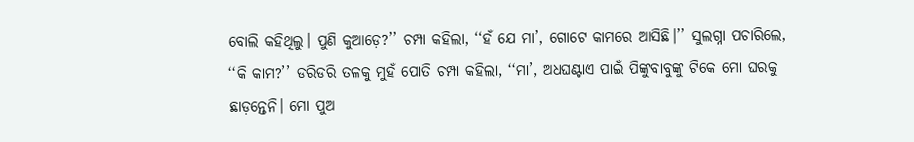ବୋଲି କହିଥିଲୁ। ପୁଣି କୁଆଡ଼େ?’’ ଚମ୍ପା କହିଲା, ‘‘ହଁ ଯେ ମା’, ଗୋଟେ କାମରେ ଆସିଛି।’’ ସୁଲଗ୍ନା ପଚାରିଲେ, ‘‘କି କାମ?’’ ଡରିଡରି ତଳକୁ ମୁହଁ ପୋତି ଚମ୍ପା କହିଲା, ‘‘ମା’, ଅଧଘଣ୍ଟାଏ ପାଇଁ ପିଙ୍କୁବାବୁଙ୍କୁ ଟିକେ ମୋ ଘରକୁ ଛାଡ଼ନ୍ତେନି। ମୋ ପୁଅ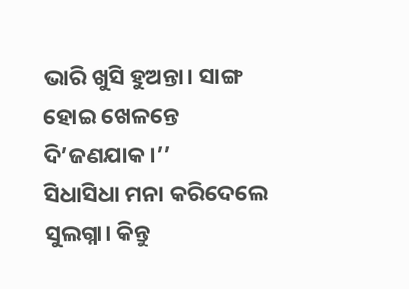ଭାରି ଖୁସି ହୁଅନ୍ତା। ସାଙ୍ଗ ହୋଇ ଖେଳନ୍ତେ ଦି’ଜଣଯାକ।’’
ସିଧାସିଧା ମନା କରିଦେଲେ ସୁଲଗ୍ନା। କିନ୍ତୁ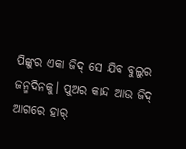ପିଙ୍କୁର ଏକା ଜିଦ୍ ସେ ଯିବ ବୁଲୁର ଜନ୍ମଦିନକୁ। ପୁଅର କାନ୍ଦ ଆଉ ଜିଦ୍ ଆଗରେ ହାର୍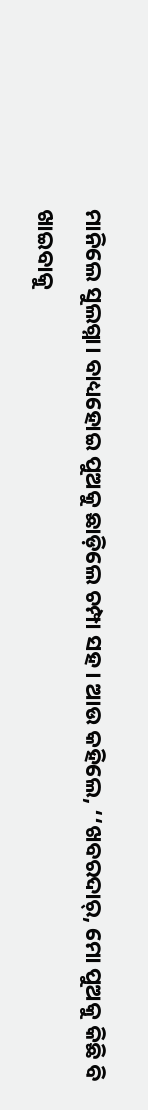ମାନିଲେ ସୁଲଗ୍ନା। ବାଧ୍ୟହୋଇ ପୁଅକୁ ଛାଡ଼ିଲେ ଚମ୍ପା ସହ। ଆଉ କହିଲେ, ‘‘ଖବରଦାର୍, ମୋ ପୁଅକୁ କିଛି ବି ଖାଇବାକୁ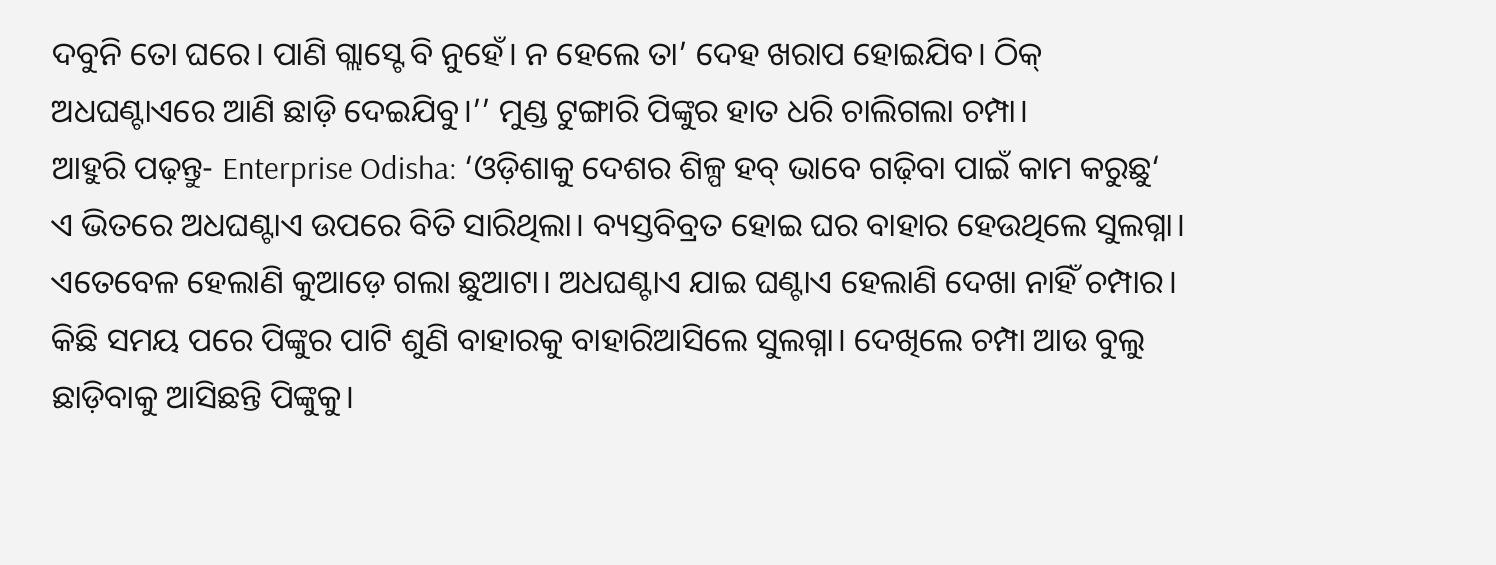ଦବୁନି ତୋ ଘରେ। ପାଣି ଗ୍ଲାସ୍ଟେ ବି ନୁହେଁ। ନ ହେଲେ ତା’ ଦେହ ଖରାପ ହୋଇଯିବ। ଠିକ୍ ଅଧଘଣ୍ଟାଏରେ ଆଣି ଛାଡ଼ି ଦେଇଯିବୁ।’’ ମୁଣ୍ଡ ଟୁଙ୍ଗାରି ପିଙ୍କୁର ହାତ ଧରି ଚାଲିଗଲା ଚମ୍ପା।
ଆହୁରି ପଢ଼ନ୍ତୁ- Enterprise Odisha: ‘ଓଡ଼ିଶାକୁ ଦେଶର ଶିଳ୍ପ ହବ୍ ଭାବେ ଗଢ଼ିବା ପାଇଁ କାମ କରୁଛୁ‘
ଏ ଭିତରେ ଅଧଘଣ୍ଟାଏ ଉପରେ ବିତି ସାରିଥିଲା। ବ୍ୟସ୍ତବିବ୍ରତ ହୋଇ ଘର ବାହାର ହେଉଥିଲେ ସୁଲଗ୍ନା। ଏତେବେଳ ହେଲାଣି କୁଆଡ଼େ ଗଲା ଛୁଆଟା। ଅଧଘଣ୍ଟାଏ ଯାଇ ଘଣ୍ଟାଏ ହେଲାଣି ଦେଖା ନାହିଁ ଚମ୍ପାର। କିଛି ସମୟ ପରେ ପିଙ୍କୁର ପାଟି ଶୁଣି ବାହାରକୁ ବାହାରିଆସିଲେ ସୁଲଗ୍ନା। ଦେଖିଲେ ଚମ୍ପା ଆଉ ବୁଲୁ ଛାଡ଼ିବାକୁ ଆସିଛନ୍ତି ପିଙ୍କୁକୁ।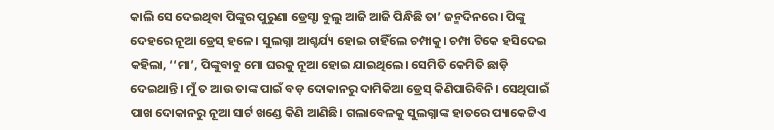କାଲି ସେ ଦେଇଥିବା ପିଙ୍କୁର ପୁରୁଣା ଡ୍ରେସ୍ଟା ବୁଲୁ ଆଜି ଆଜି ପିନ୍ଧିଛି ତା’ ଜନ୍ମଦିନରେ। ପିଙ୍କୁ ଦେହରେ ନୂଆ ଡ୍ରେସ୍ ହଳେ। ସୁଲଗ୍ନା ଆଶ୍ଚର୍ଯ୍ୟ ହୋଇ ଚାହିଁଲେ ଚମ୍ପାକୁ। ଚମ୍ପା ଟିକେ ହସିଦେଇ କହିଲା, ‘‘ମା’, ପିଙ୍କୁବାବୁ ମୋ ଘରକୁ ନୂଆ ହୋଇ ଯାଇଥିଲେ। ସେମିତି କେମିତି ଛାଡ଼ି ଦେଇଥାନ୍ତି। ମୁଁ ତ ଆଉ ତାଙ୍କ ପାଇଁ ବଡ଼ ଦୋକାନରୁ ଦାମିକିଆ ଡ୍ରେସ୍ କିଣିପାରିବିନି। ସେଥିପାଇଁ ପାଖ ଦୋକାନରୁ ନୂଆ ସାର୍ଟ ଖଣ୍ଡେ କିଣି ଆଣିଛି। ଗଲାବେଳକୁ ସୁଲଗ୍ନାଙ୍କ ହାତରେ ପ୍ୟାକେଟ୍ଟିଏ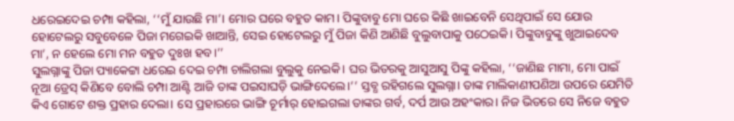ଧରେଇଦେଇ ଚମ୍ପା କହିଲା, ‘‘ମୁଁ ଯାଉଛି ମା’। ମୋର ଘରେ ବହୁତ କାମ। ପିଙ୍କୁବାବୁ ମୋ ଘରେ କିଛି ଖାଇବେନି ସେଥିପାଇଁ ସେ ଯୋଉ ହୋଟେଲରୁ ସବୁବେଳେ ପିଜା ମଗେଇକି ଖାଆନ୍ତି, ସେଇ ହୋଟେଲରୁ ମୁଁ ପିଜା କିଣି ଆଣିଛି ବୁଲୁବାପାକୁ ପଠେଇକି। ପିଙ୍କୁବାବୁଙ୍କୁ ଖୁଆଇଦେବ ମା’, ନ ହେଲେ ମୋ ମନ ବହୁତ ଦୁଃଖ ହବ।’’
ସୁଲଗ୍ନାଙ୍କୁ ପିଜା ପ୍ୟାକେଟ୍ଟା ଧରେଇ ଦେଇ ଚମ୍ପା ଚାଲିଗଲା ବୁଲୁକୁ ନେଇକି। ଘର ଭିତରକୁ ଆସୁଆସୁ ପିଙ୍କୁ କହିଲା, ‘‘ଜାଣିଛ ମାମା, ମୋ ପାଇଁ ନୂଆ ଡ୍ରେସ୍ କିଣିବେ ବୋଲି ଚମ୍ପା ଆଣ୍ଟି ଆଜି ତାଙ୍କ ପଇସାଘଡ଼ି ଭାଙ୍ଗିଦେଲେ।’’ ସ୍ତବ୍ଧ ରହିଗଲେ ସୁଲଗ୍ନା। ତାଙ୍କ ମାଲିକାଣୀପଣିଆ ଉପରେ ଯେମିତି କିଏ ଗୋଟେ ଶକ୍ତ ପ୍ରହାର ଦେଲା। ସେ ପ୍ରହାରରେ ଭାଙ୍ଗି ଚୂର୍ମାର୍ ହୋଇଗଲା ତାଙ୍କର ଗର୍ବ, ଦର୍ପ ଆଉ ଅହଂକାର। ନିଜ ଭିତରେ ସେ ନିଜେ ବହୁତ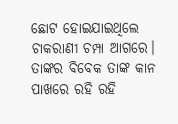ଛୋଟ ହୋଇଯାଇଥିଲେ ଚାକରାଣୀ ଚମ୍ପା ଆଗରେ। ତାଙ୍କର ବିବେକ ତାଙ୍କ କାନ ପାଖରେ ରହି ରହି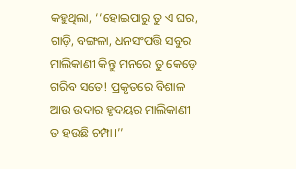କହୁଥିଲା, ‘‘ହୋଇପାରୁ ତୁ ଏ ଘର, ଗାଡ଼ି, ବଙ୍ଗଳା, ଧନସଂପତ୍ତି ସବୁର ମାଲିକାଣୀ କିନ୍ତୁ ମନରେ ତୁ କେଡ଼େ ଗରିବ ସତେ! ପ୍ରକୃତରେ ବିଶାଳ ଆଉ ଉଦାର ହୃଦୟର ମାଲିକାଣୀ ତ ହଉଛି ଚମ୍ପା।’’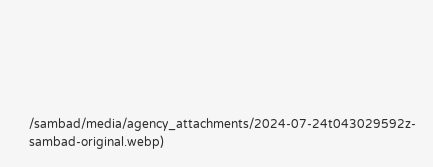/sambad/media/agency_attachments/2024-07-24t043029592z-sambad-original.webp)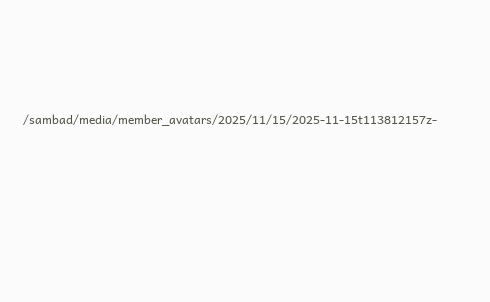/sambad/media/member_avatars/2025/11/15/2025-11-15t113812157z-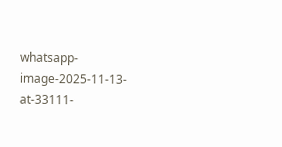whatsapp-image-2025-11-13-at-33111-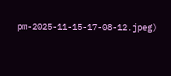pm-2025-11-15-17-08-12.jpeg)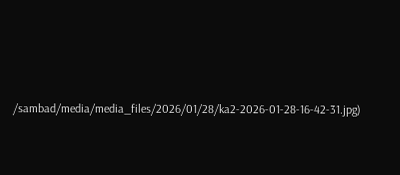/sambad/media/media_files/2026/01/28/ka2-2026-01-28-16-42-31.jpg)